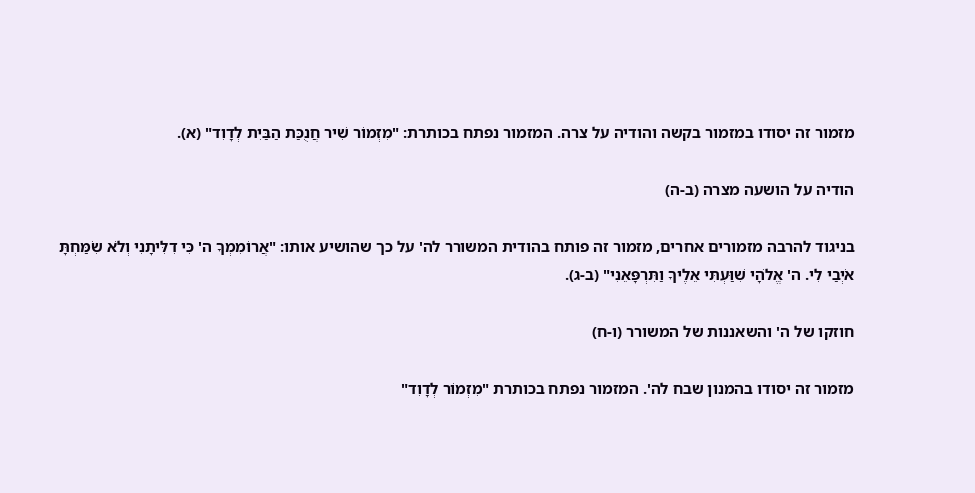מזמור זה יסודו במזמור בקשה והודיה על צרה. המזמור נפתח בכותרת: "מִזְמוֹר שִׁיר חֲנֻכַּת הַבַּיִת לְדָוִד" (א).

הודיה על הושעה מצרה (ב-ה)

בניגוד להרבה מזמורים אחרים, מזמור זה פותח בהודית המשורר לה' על כך שהושיע אותו: "אֲרוֹמִמְךָ ה' כִּי דִלִּיתָנִי וְלֹא שִׂמַּחְתָּ אֹיְבַי לִי. ה' אֱלֹהָי שִׁוַּעְתִּי אֵלֶיךָ וַתִּרְפָּאֵנִי" (ב-ג).

חוזקו של ה' והשאננות של המשורר (ו-ח)

מזמור זה יסודו בהמנון שבח לה'. המזמור נפתח בכותרת "מִזְמוֹר לְדָוִד"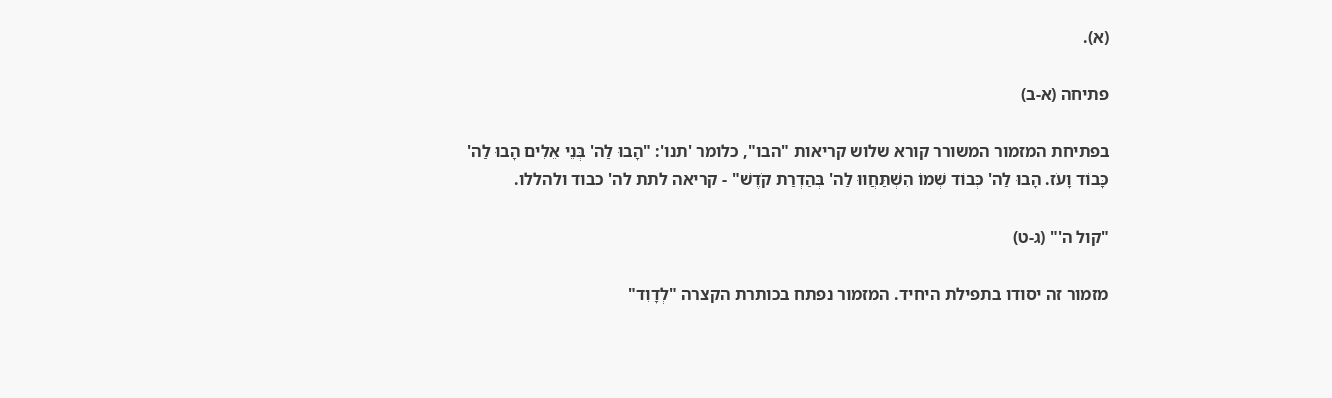(א).

פתיחה (א-ב)

בפתיחת המזמור המשורר קורא שלוש קריאות "הבו", כלומר 'תנו': "הָבוּ לַה' בְּנֵי אֵלִים הָבוּ לַה' כָּבוֹד וָעֹז. הָבוּ לַה' כְּבוֹד שְׁמוֹ הִשְׁתַּחֲווּ לַה' בְּהַדְרַת קֹדֶשׁ" - קריאה לתת לה' כבוד ולהללו.

"קול ה'" (ג-ט)

מזמור זה יסודו בתפילת היחיד. המזמור נפתח בכותרת הקצרה "לְדָוִד"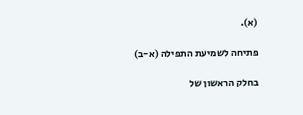(א).

פתיחה לשמיעת התפילה (א-ב)

בחלק הראשון של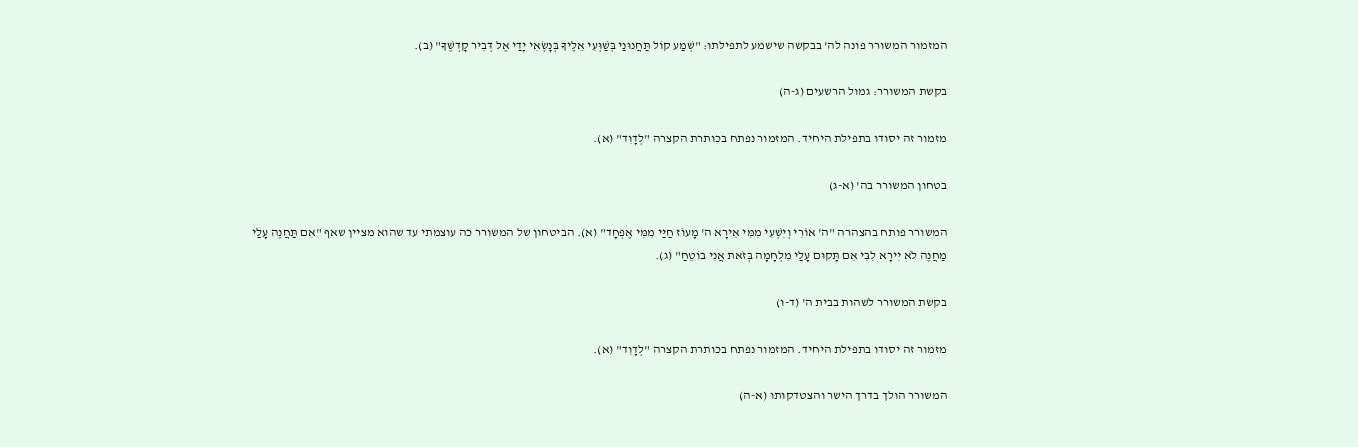המזמור המשורר פונה לה' בבקשה שישמע לתפילתו: "שְׁמַע קוֹל תַּחֲנוּנַי בְּשַׁוְּעִי אֵלֶיךָ בְּנׇשְׂאִי יָדַי אֶל דְּבִיר קׇדְשֶׁךָ" (ב).

בקשת המשורר: גמול הרשעים (ג-ה)

מזמור זה יסודו בתפילת היחיד. המזמור נפתח בכותרת הקצרה "לְדָוִד" (א).

בטחון המשורר בה' (א-ג)

המשורר פותח בהצהרה "ה' אוֹרִי וְיִשְׁעִי מִמִּי אִירָא ה' מָעוֹז חַיַּי מִמִּי אֶפְחָד" (א). הביטחון של המשורר כה עוצמתי עד שהוא מציין שאף "אִם תַּחֲנֶה עָלַי מַחֲנֶה לֹא יִירָא לִבִּי אִם תָּקוּם עָלַי מִלְחָמָה בְּזֹאת אֲנִי בוֹטֵחַ" (ג).

בקשת המשורר לשהות בבית ה' (ד-ו)

מזמור זה יסודו בתפילת היחיד. המזמור נפתח בכותרת הקצרה "לְדָוִד" (א).

המשורר הולך בדרך הישר והצטדקותו (א-ה)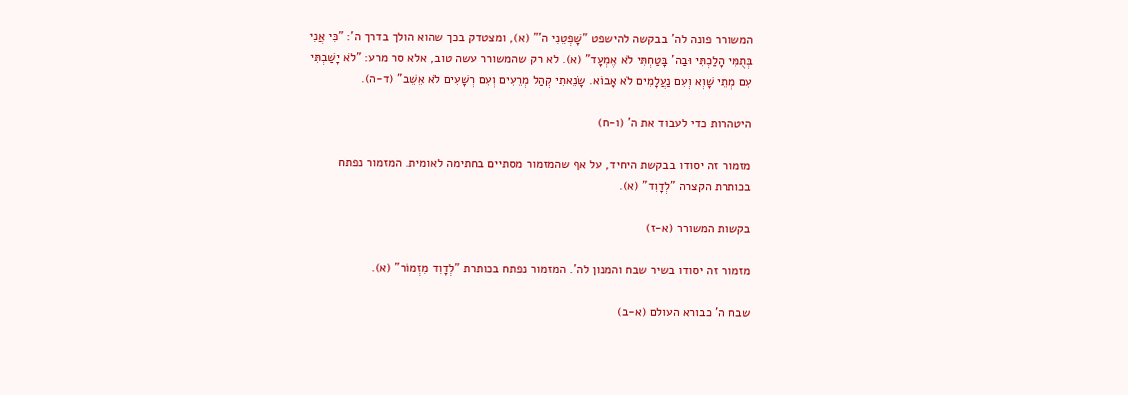המשורר פונה לה' בבקשה להישפט "שׇׁפְטֵנִי ה'" (א), ומצטדק בכך שהוא הולך בדרך ה': "כִּי אֲנִי בְּתֻמִּי הָלַכְתִּי וּבַה' בָּטַחְתִּי לֹא אֶמְעָד" (א). לא רק שהמשורר עשה טוב, אלא סר מרע: "לֹא יָשַׁבְתִּי עִם מְתֵי שָׁוְא וְעִם נַעֲלָמִים לֹא אָבוֹא. שָׂנֵאתִי קְהַל מְרֵעִים וְעִם רְשָׁעִים לֹא אֵשֵׁב" (ד-ה).

היטהרות כדי לעבוד את ה' (ו-ח)

מזמור זה יסודו בבקשת היחיד, על אף שהמזמור מסתיים בחתימה לאומית. המזמור נפתח בכותרת הקצרה "לְדָוִד" (א).

בקשות המשורר (א-ז)

מזמור זה יסודו בשיר שבח והמנון לה'. המזמור נפתח בכותרת "לְדָוִד מִזְמוֹר" (א).

שבח ה' כבורא העולם (א-ב)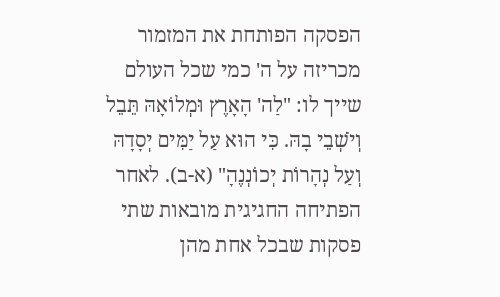הפסקה הפותחת את המזמור מכריזה על ה' כמי שכל העולם שייך לו: "לַה' הָאָרֶץ וּמְלוֹאָהּ תֵּבֵל וְיֹשְׁבֵי בָהּ. כִּי הוּא עַל יַמִּים יְסָדָהּ וְעַל נְהָרוֹת יְכוֹנְנֶהָ" (א-ב). לאחר הפתיחה החגיגית מובאות שתי פסקות שבכל אחת מהן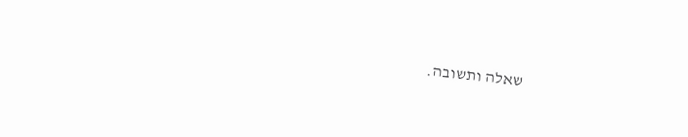שאלה ותשובה.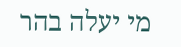מי יעלה בהר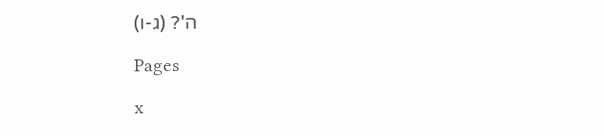ה'? (ג-ו)

Pages

x